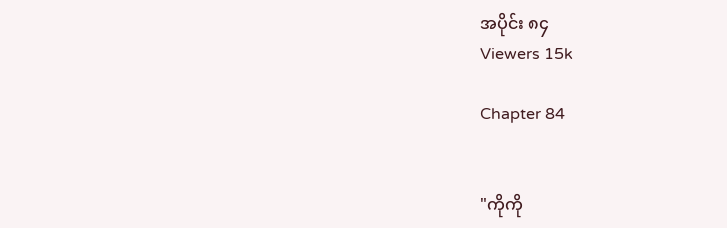အပိုင်း ၈၄
Viewers 15k

Chapter 84


"ကိုကို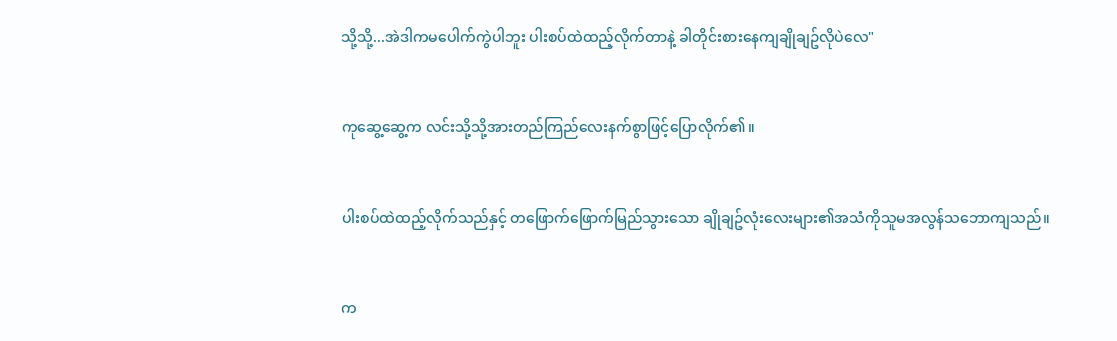သို့သို့...အဲဒါကမပေါက်ကွဲပါဘူး ပါးစပ်ထဲထည့်လိုက်တာနဲ့ ခါတိုင်းစားနေကျချိုချဥ်လိုပဲလေ"


ကုဆွေ့ဆွေ့က လင်းသို့သို့အားတည်ကြည်လေးနက်စွာဖြင့်ပြောလိုက်၏။


ပါးစပ်ထဲထည့်လိုက်သည်နှင့် တဖြောက်ဖြောက်မြည်သွားသော ချိုချဥ်လုံးလေးများ၏အသံကိုသူမအလွန်သဘောကျသည်။


က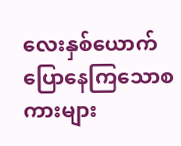လေးနှစ်ယောက်ပြောနေကြသောစကားများ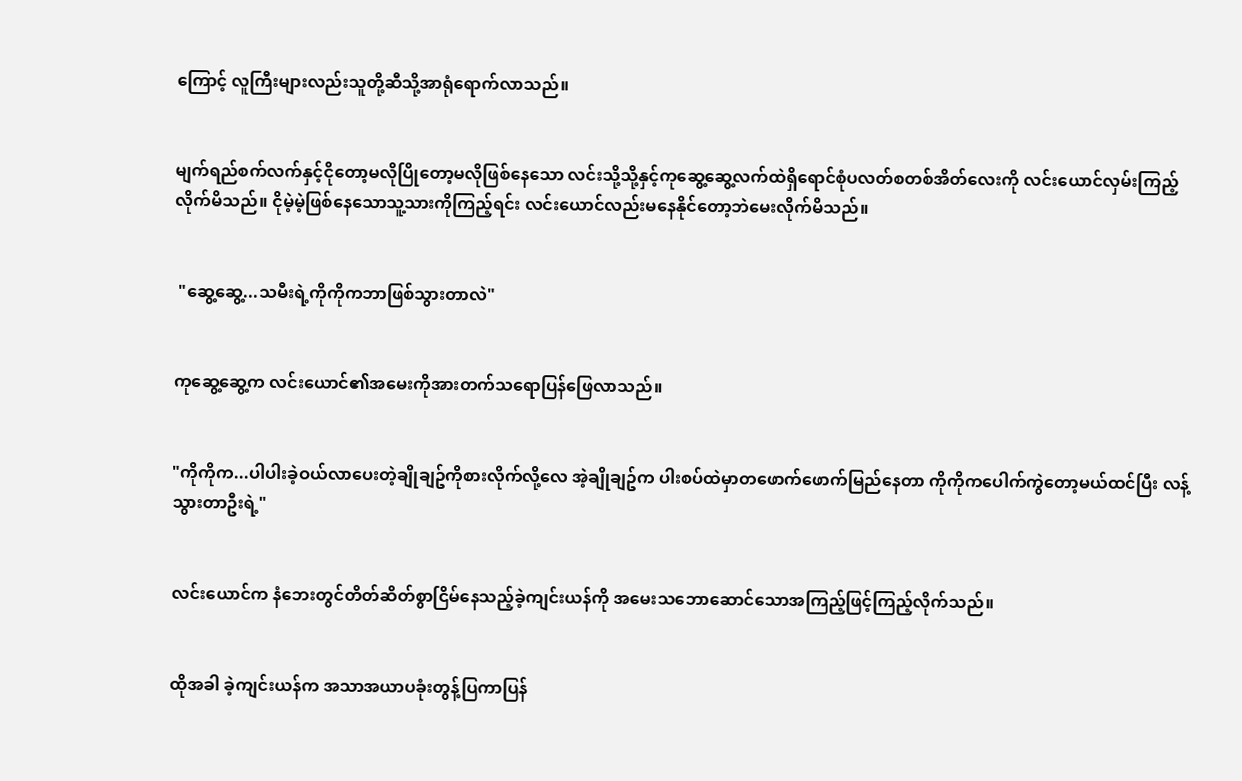ကြောင့် လူကြီးများလည်းသူတို့ဆီသို့အာရုံရောက်လာသည်။


မျက်ရည်စက်လက်နှင့်ငိုတော့မလိုပြိုတော့မလိုဖြစ်နေသော လင်းသို့သို့နှင့်ကုဆွေ့ဆွေ့လက်ထဲရှိရောင်စုံပလတ်စတစ်အိတ်လေးကို လင်းယောင်လှမ်းကြည့်လိုက်မိသည်။ ငိုမဲ့မဲ့ဖြစ်နေသောသူ့သားကိုကြည့်ရင်း လင်းယောင်လည်းမနေနိုင်တော့ဘဲမေးလိုက်မိသည်။


 "ဆွေ့ဆွေ့...သမီးရဲ့ကိုကိုကဘာဖြစ်သွားတာလဲ"


ကုဆွေ့ဆွေ့က လင်းယောင်၏အမေးကိုအားတက်သရောပြန်ဖြေလာသည်။


"ကိုကိုက...ပါပါးခဲ့ဝယ်လာပေးတဲ့ချိုချဥ်ကိုစားလိုက်လို့လေ အဲ့ချိုချဥ်က ပါးစပ်ထဲမှာတဖောက်ဖောက်မြည်နေတာ ကိုကိုကပေါက်ကွဲတော့မယ်ထင်ပြီး လန့်သွားတာဦးရဲ့"


လင်းယောင်က နံဘေးတွင်တိတ်ဆိတ်စွာငြိမ်နေသည့်ခဲ့ကျင်းယန်ကို အမေးသဘောဆောင်သောအကြည့်ဖြင့်ကြည့်လိုက်သည်။


ထိုအခါ ခဲ့ကျင်းယန်က အသာအယာပခုံးတွန့်ပြကာပြန်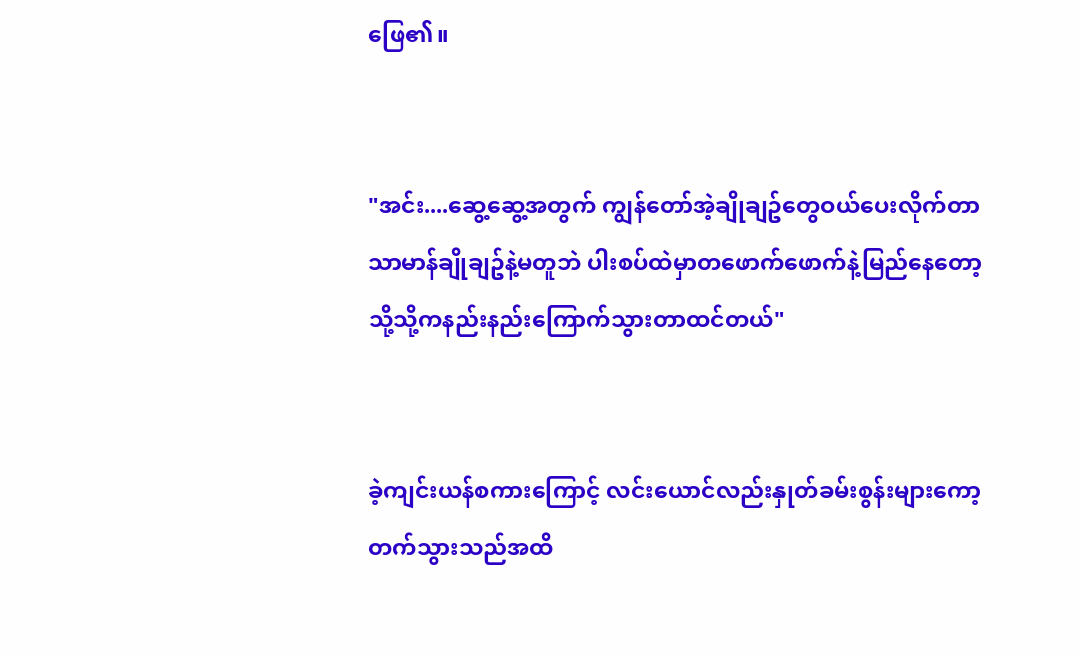ဖြေ၏။


"အင်း....ဆွေ့ဆွေ့အတွက် ကျွန်တော်အဲ့ချိုချဥ်တွေဝယ်ပေးလိုက်တာ သာမာန်ချိုချဥ်နဲ့မတူဘဲ ပါးစပ်ထဲမှာတဖောက်ဖောက်နဲ့မြည်နေတော့ သို့သို့ကနည်းနည်းကြောက်သွားတာထင်တယ်"


ခဲ့ကျင်းယန်စကားကြောင့် လင်းယောင်လည်းနှုတ်ခမ်းစွန်းများကော့တက်သွားသည်အထိ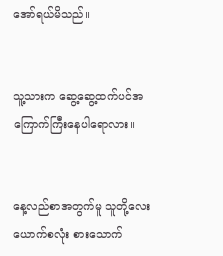အော်ရယ်မိသည်။


သူ့သားက ဆွေ့ဆွေ့ထက်ပင်အကြောက်ကြီးနေပါရောလား။


နေ့လည်စာအတွက်မူ သူတို့လေးယောက်စလုံး စားသောက်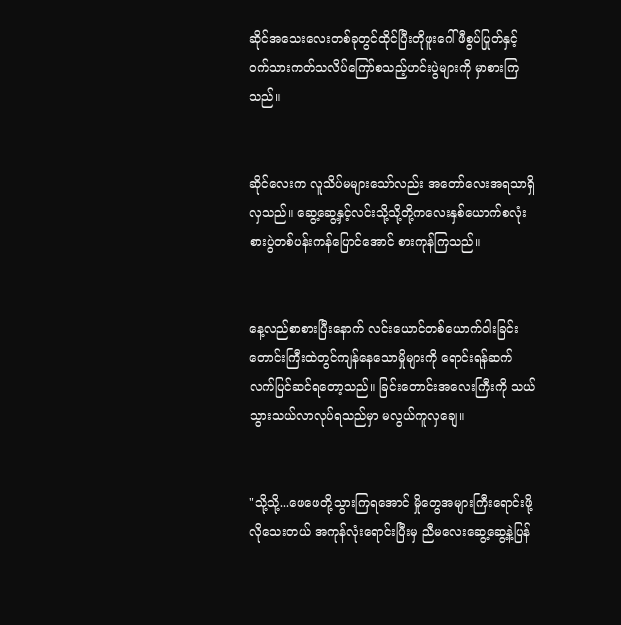ဆိုင်အသေးလေးတစ်ခုတွင်ထိုင်ပြီးတိုဖူးဂေါ်ဖီစွပ်ပြုတ်နှင့်ဝက်သားကတ်သလိပ်ကြော်စသည့်ဟင်းပွဲများကို မှာစားကြသည်။


ဆိုင်လေးက လူသိပ်မများသော်လည်း အတော်လေးအရသာရှိလှသည်။ ဆွေ့ဆွေ့နှင့်လင်းသို့သို့တို့ကလေးနှစ်ယောက်စလုံး စားပွဲတစ်ပန်းကန်ပြောင်အောင် စားကုန်ကြသည်။


နေ့လည်စာစားပြီးနောက် လင်းယောင်တစ်ယောက်၀ါးခြင်းတောင်းကြီးထဲတွင်ကျန်နေသောမှိုများကို ရောင်းရန်ဆက်လက်ပြင်ဆင်ရတော့သည်။ ခြင်းတောင်းအလေးကြီးကို သယ်သွားသယ်လာလုပ်ရသည်မှာ မလွယ်ကူလှချေ။


"သို့သို့...ဖေဖေတို့သွားကြရအောင် မှိုတွေအများကြီးရောင်းဖို့လိုသေးတယ် အကုန်လုံးရောင်းပြီးမှ ညီမလေးဆွေ့ဆွေ့နဲ့ပြန်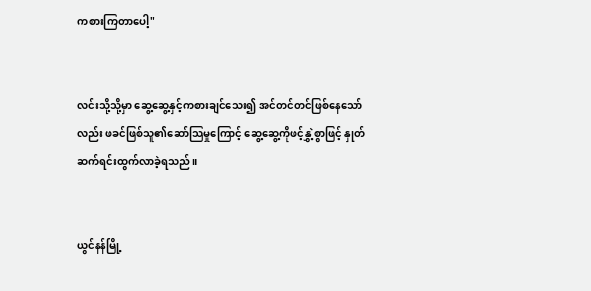ကစားကြတာပေါ့"


လင်းသို့သို့မှာ ဆွေ့ဆွေ့နှင့်ကစားချင်သေး၍ အင်တင်တင်ဖြစ်နေသော်လည်း ဖခင်ဖြစ်သူ၏ဆော်သြမှုကြောင့် ဆွေ့ဆွေ့ကိုဖင့်နွှဲ့စွာဖြင့် နှုတ်ဆက်ရင်းထွက်လာခဲ့ရသည်။


ယွင်နန်မြို့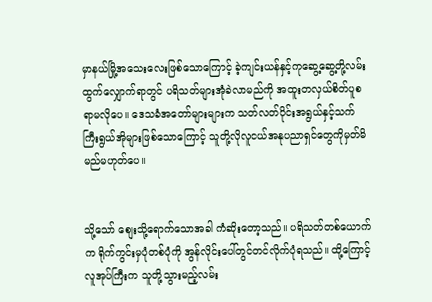မှာနယ်မြို့အသေးလေးဖြစ်သောကြောင့် ခဲ့ကျင်းယန်နှင့်ကုဆွေ့ဆွေ့တို့လမ်းထွက်လျှောက်ရာတွင် ပရိသတ်များအုံခဲလာမည်ကို အထူးတလှယ်စိတ်ပူစရာမလိုပေ။ ဒေသခံအတော်များများက သတ်လတ်ပိုင်းအရွယ်နှင့်သက်ကြီးရွယ်အိုများဖြစ်သောကြောင့် သူတို့လိုလူငယ်အနုပညာရှင်တွေကိုမှတ်မိမည်မဟုတ်ပေ။


သို့သော် စျေးသို့ရောက်သောအခါ ကံဆိုးတော့သည်။ ပရိသတ်တစ်ယောက်က ရိုက်ကွင်းမှပုံတစ်ပုံကို အွန်လိုင်းပေါ်တွင်တင်လိုက်ပုံရသည်။ ထို့ကြောင့် လူအုပ်ကြီးက သူတို့သွားမည့်လမ်း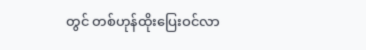တွင် တစ်ဟုန်ထိုးပြေးဝင်လာ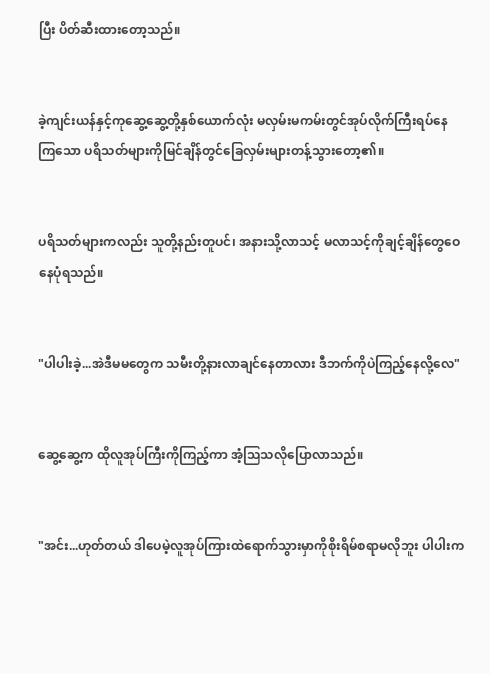ပြီး ပိတ်ဆီးထားတော့သည်။


ခဲ့ကျင်းယန်နှင့်ကုဆွေ့ဆွေ့တို့နှစ်ယောက်လုံး မလှမ်းမကမ်းတွင်အုပ်လိုက်ကြီးရပ်နေကြသော ပရိသတ်များကိုမြင်ချိန်တွင်ခြေလှမ်းများတန့်သွားတော့၏။


ပရိသတ်များကလည်း သူတို့နည်းတူပင်၊ အနားသို့လာသင့် မလာသင့်ကိုချင့်ချိန်တွေဝေနေပုံရသည်။


"ပါပါးခဲ့...အဲဒီမမတွေက သမီးတို့နားလာချင်နေတာလား ဒီဘက်ကိုပဲကြည့်နေလို့လေ"


ဆွေ့ဆွေ့က ထိုလူအုပ်ကြီးကိုကြည့်ကာ အံ့သြသလိုပြောလာသည်။


"အင်း...ဟုတ်တယ် ဒါပေမဲ့လူအုပ်ကြားထဲရောက်သွားမှာကိုစိုးရိမ်စရာမလိုဘူး ပါပါးက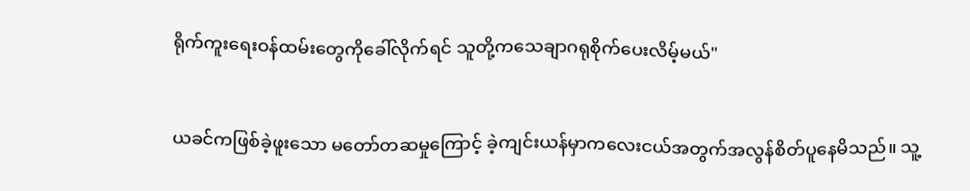ရိုက်ကူးရေးဝန်ထမ်းတွေကိုခေါ်လိုက်ရင် သူတို့ကသေချာဂရုစိုက်ပေးလိမ့်မယ်"


ယခင်ကဖြစ်ခဲ့ဖူးသော မတော်တဆမှုကြောင့် ခဲ့ကျင်းယန်မှာကလေးငယ်အတွက်အလွန်စိတ်ပူနေမိသည်။ သူ့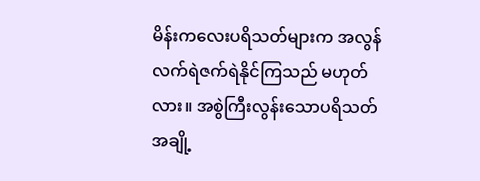မိန်းကလေးပရိသတ်များက အလွန်လက်ရဲဇက်ရဲနိုင်ကြသည် မဟုတ်လား။ အစွဲကြီးလွန်းသောပရိသတ်အချို့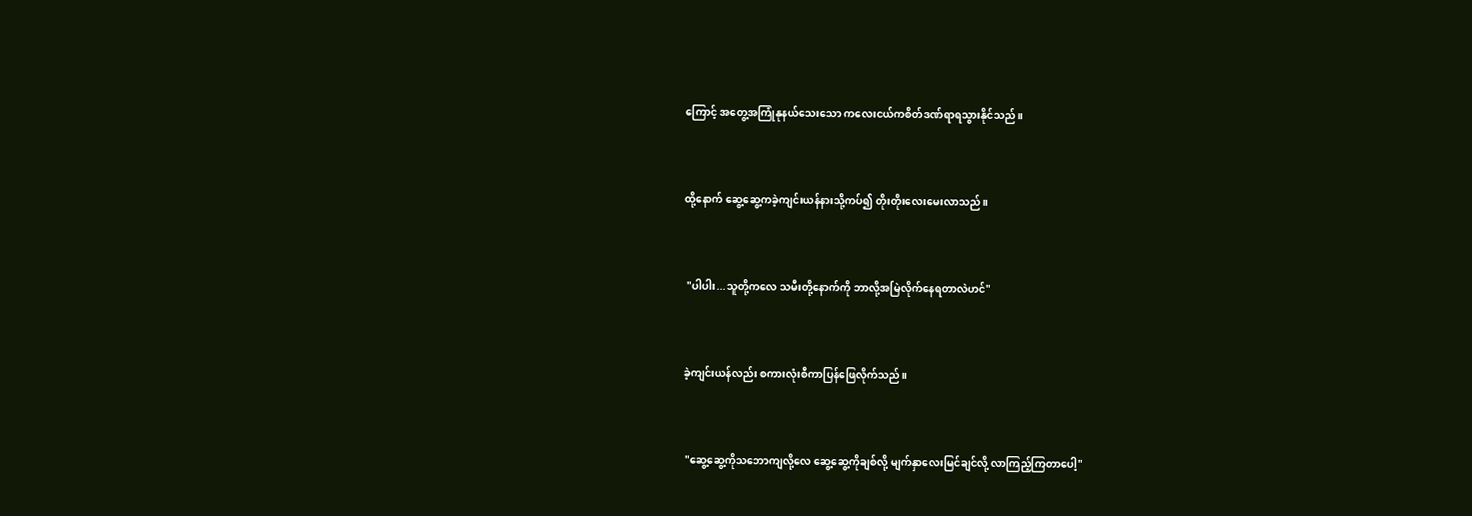ကြောင့် အတွေ့အကြုံနုနယ်သေးသော ကလေးငယ်ကစိတ်ဒဏ်ရာရသွားနိုင်သည်။


ထို့နောက် ဆွေ့ဆွေ့ကခဲ့ကျင်းယန်နားသို့ကပ်၍ တိုးတိုးလေးမေးလာသည်။


 "ပါပါး...သူတို့ကလေ သမီးတို့နောက်ကို ဘာလို့အမြဲလိုက်နေရတာလဲဟင်"


ခဲ့ကျင်းယန်လည်း စကားလုံးစီကာပြန်ဖြေလိုက်သည်။


 "ဆွေ့ဆွေ့ကိုသဘောကျလို့လေ ဆွေ့ဆွေ့ကိုချစ်လို့ မျက်နှာလေးမြင်ချင်လို့ လာကြည့်ကြတာပေါ့"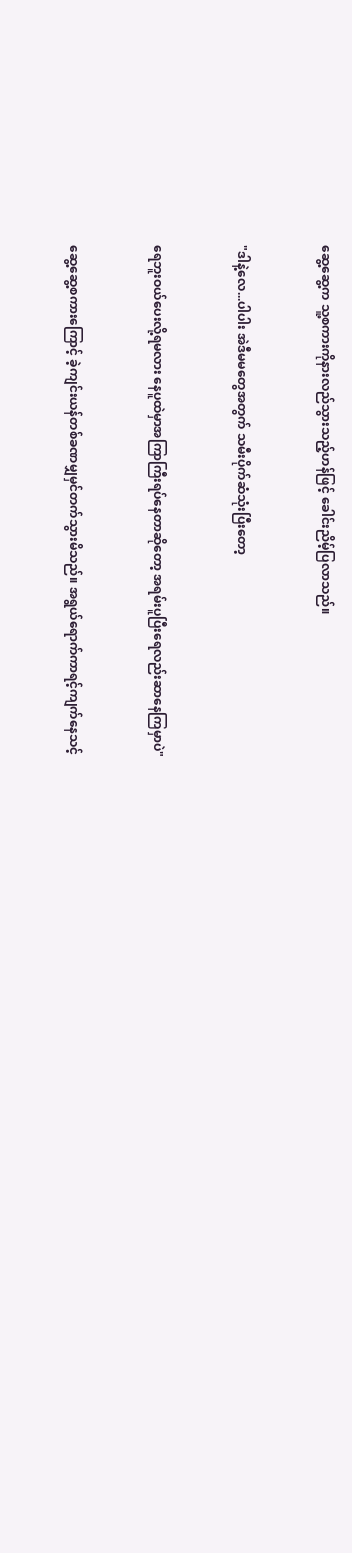ဆွေ့ဆွေ့က သူ့စကားကိုနားလည်သွားသည့်ဟန်ဖြင့် ခေါင်းညိမ့်ပြလာသည်။


"ဒါနဲ့လေ...ပါပါး အဲဒီမမတွေအတွက် သမီးပိုက်ဆံသုံးပြီးတော့


ရေဘူးဝယ်ပေးလို့ရမလား နေပူထဲမှာအကြာကြီးရပ်နေတာဆိုတော့ အရမ်းပူပြီးရေလည်းဆာနေကြမှာပဲ"


ဆွေ့ဆွေ့စကားကြောင့် ခဲ့ကျင်းယန်တစ်ခဏမျှမှင်တက်သွားမိသည်။ အရွယ်ရောက်ကာရင့်ကျက်နေသင့်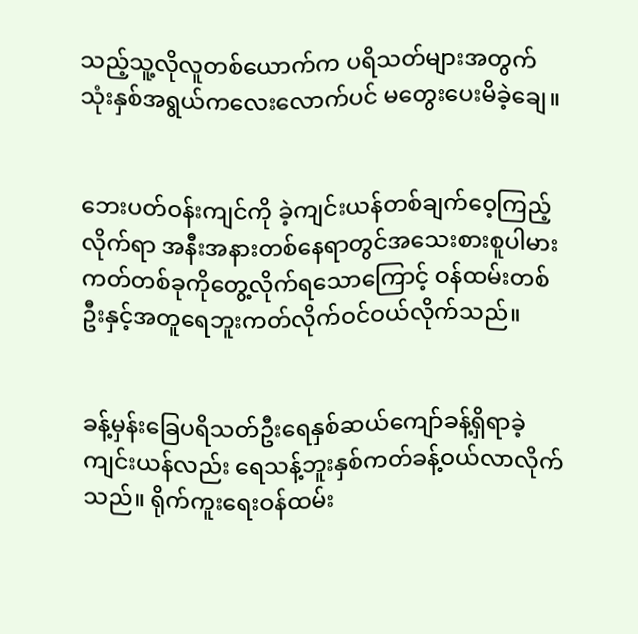သည့်သူ့လိုလူတစ်ယောက်က ပရိသတ်များအတွက် သုံးနှစ်အရွယ်ကလေးလောက်ပင် မတွေးပေးမိခဲ့ချေ။


ဘေးပတ်ဝန်းကျင်ကို ခဲ့ကျင်းယန်တစ်ချက်ဝေ့ကြည့်လိုက်ရာ အနီးအနားတစ်နေရာတွင်အသေးစားစူပါမားကတ်တစ်ခုကိုတွေ့လိုက်ရသောကြောင့် ဝန်ထမ်းတစ်ဦးနှင့်အတူရေဘူးကတ်လိုက်ဝင်ဝယ်လိုက်သည်။


ခန့်မှန်းခြေပရိသတ်ဦးရေနှစ်ဆယ်ကျော်ခန့်ရှိရာခဲ့ကျင်းယန်လည်း ရေသန့်ဘူးနှစ်ကတ်ခန့်ဝယ်လာလိုက်သည်။ ရိုက်ကူးရေးဝန်ထမ်း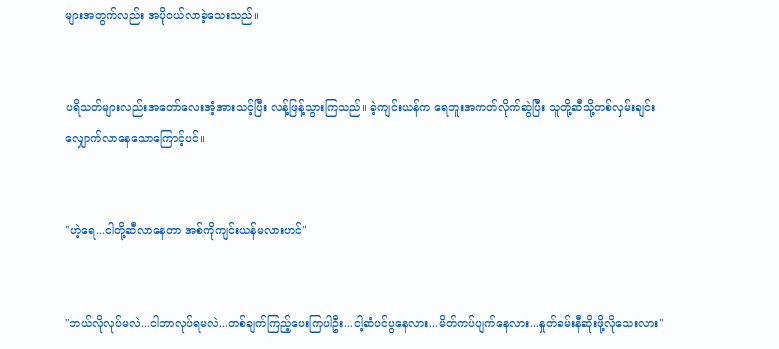များအတွက်လည်း အပိုဝယ်လာခဲ့သေးသည်။


ပရိသတ်များလည်းအတော်လေးအံ့အားသင့်ပြီး လန့်ဖြန့်သွားကြသည်။ ခဲ့ကျင်းယန်က ရေဘူးအကတ်လိုက်ဆွဲပြီး သူတို့ဆီသို့တစ်လှမ်းချင်းလျှောက်လာနေသောကြောင့်ပင်။


"ဟဲ့ရေ...ငါတို့ဆီလာနေတာ အစ်ကိုကျင်းယန်မလားဟင်"


"ဘယ်လိုလုပ်မလဲ...ငါဘာလုပ်ရမလဲ...တစ်ချက်ကြည့်ပေးကြပါဦး...ငါ့ဆံပင်ပွနေလား...မိတ်ကပ်ပျက်နေလား...နှုတ်ခမ်းနီဆိုးဖို့လိုသေးလား"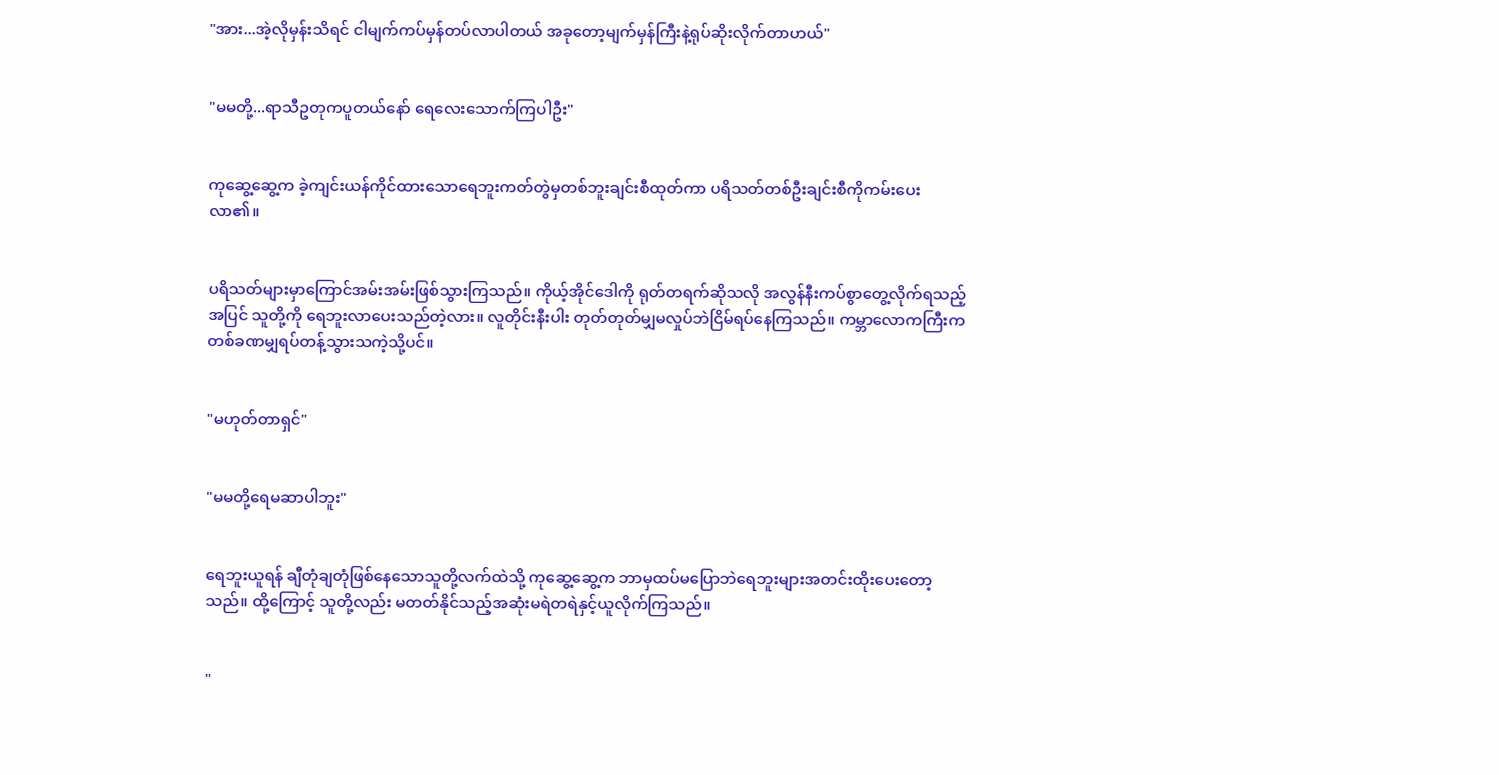"အား...အဲ့လိုမှန်းသိရင် ငါမျက်ကပ်မှန်တပ်လာပါတယ် အခုတော့မျက်မှန်ကြီးနဲ့ရုပ်ဆိုးလိုက်တာဟယ်"


"မမတို့...ရာသီဥတုကပူတယ်နော် ရေလေးသောက်ကြပါဦး"


ကုဆွေ့ဆွေ့က ခဲ့ကျင်းယန်ကိုင်ထားသောရေဘူးကတ်တွဲမှတစ်ဘူးချင်းစီထုတ်ကာ ပရိသတ်တစ်ဦးချင်းစီကိုကမ်းပေးလာ၏။


ပရိသတ်များမှာကြောင်အမ်းအမ်းဖြစ်သွားကြသည်။ ကိုယ့်အိုင်ဒေါကို ရုတ်တရက်ဆိုသလို အလွန်နီးကပ်စွာတွေ့လိုက်ရသည့်အပြင် သူတို့ကို ရေဘူးလာပေးသည်တဲ့လား။ လူတိုင်းနီးပါး တုတ်တုတ်မျှမလှုပ်ဘဲငြိမ်ရပ်နေကြသည်။ ကမ္ဘာလောကကြီးက တစ်ခဏမျှရပ်တန့်သွားသကဲ့သို့ပင်။


"မဟုတ်တာရှင်"


"မမတို့ရေမဆာပါဘူး"


ရေဘူးယူရန် ချီတုံချတုံဖြစ်နေသောသူတို့လက်ထဲသို့ ကုဆွေ့ဆွေ့က ဘာမှထပ်မပြောဘဲရေဘူးများအတင်းထိုးပေးတော့သည်။ ထို့ကြောင့် သူတို့လည်း မတတ်နိုင်သည့်အဆုံးမရဲတရဲနှင့်ယူလိုက်ကြသည်။


"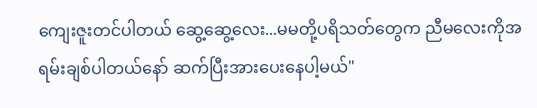ကျေးဇူးတင်ပါတယ် ဆွေ့ဆွေ့လေး...မမတို့ပရိသတ်တွေက ညီမလေးကိုအရမ်းချစ်ပါတယ်နော် ဆက်ပြီးအားပေးနေပါ့မယ်"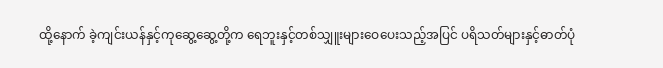ထို့နောက် ခဲ့ကျင်းယန်နှင့်ကုဆွေ့ဆွေ့တို့က ရေဘူးနှင့်တစ်သျှူးများဝေပေးသည့်အပြင် ပရိသတ်များနှင့်ဓာတ်ပုံ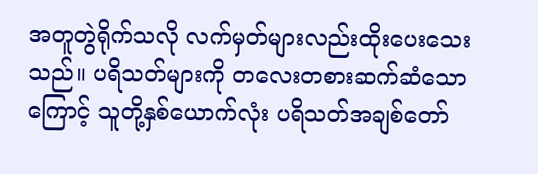အတူတွဲရိုက်သလို လက်မှတ်များလည်းထိုးပေးသေးသည်။ ပရိသတ်များကို တလေးတစားဆက်ဆံသောကြောင့် သူတို့နှစ်ယောက်လုံး ပရိသတ်အချစ်တော်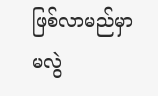ဖြစ်လာမည်မှာမလွဲ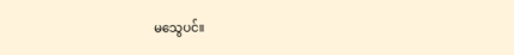မသွေပင်။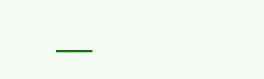___